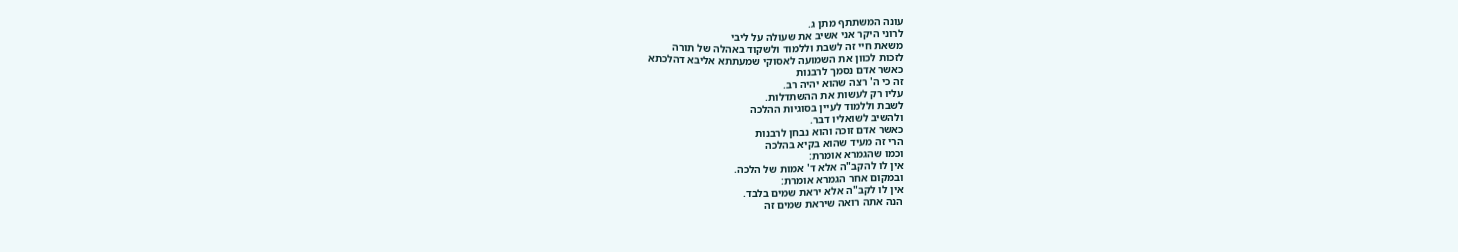עונה המשתתף מתן ג.
לרוני היקר אני אשיב את שעולה על ליבי
משאת חיי זה לשבת וללמוד ולשקוד באהלה של תורה
לזכות לכוון את השמועה לאסוקי שמעתתא אליבא דהלכתא
כאשר אדם נסמך לרבנות
זה כי ה' רצה שהוא יהיה רב.
עליו רק לעשות את ההשתדלות.
לשבת וללמוד לעיין בסוגיות ההלכה
ולהשיב לשואליו דבר.
כאשר אדם זוכה והוא נבחן לרבנות
הרי זה מעיד שהוא בקיא בהלכה
וכמו שהגמרא אומרת:
אין לו להקב"ה אלא ד' אמות של הלכה.
ובמקום אחר הגמרא אומרת:
אין לו לקב"ה אלא יראת שמים בלבד.
הנה אתה רואה שיראת שמים זה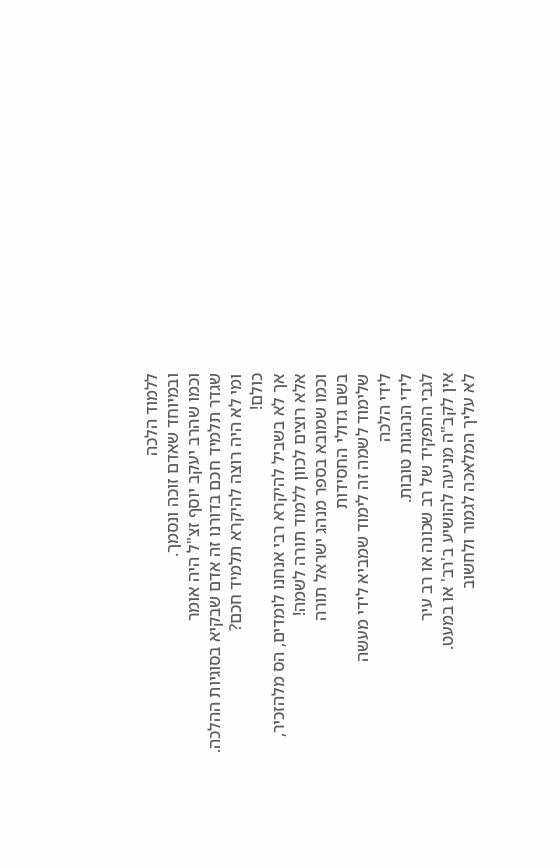ללמוד הלכה
ובמיוחד שאדם זוכה ונסמך.
וכמו שהרב יעקב יוסף זצ"ל היה אומר
שגדר תלמיד חכם בדורנו זה אדם שבקיא בסוגיות ההלכה.
ומי לא היה רוצה להיקרא תלמיד חכם?
כולם!
אך לא בשביל להיקרא רבי אנחנו לומדים, הס מלהזכיר,
אלא רוצים לכוון ללמוד תורה לשמה!
וכמו שמובא בספר מנהג ישראל תורה
בשם גדולי החסידות
שלימוד לשמה זה לימוד שמביא לידי מעשה
לידי הלכה
לידי הנהגות טובות.
לגבי התפקיד של רב שכונה או רב עיר
אין לקב"ה מניעה להושיע ב'רב' או במעט.
לא עליך המלאכה לגמור ולחשוב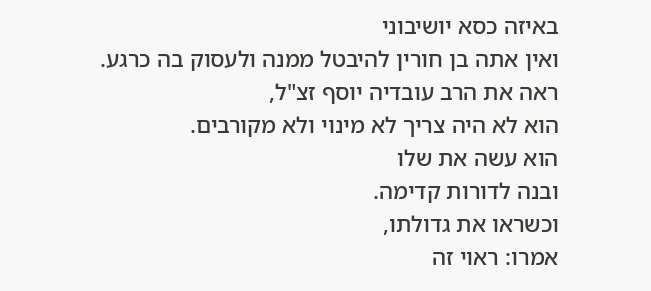באיזה כסא יושיבוני
ואין אתה בן חורין להיבטל ממנה ולעסוק בה כרגע.
ראה את הרב עובדיה יוסף זצ"ל,
הוא לא היה צריך לא מינוי ולא מקורבים.
הוא עשה את שלו
ובנה לדורות קדימה.
וכשראו את גדולתו,
אמרו: ראוי זה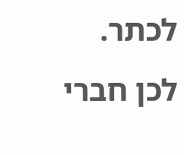לכתר.
לכן חברי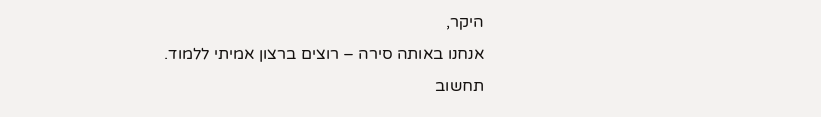היקר,
אנחנו באותה סירה – רוצים ברצון אמיתי ללמוד.
תחשוב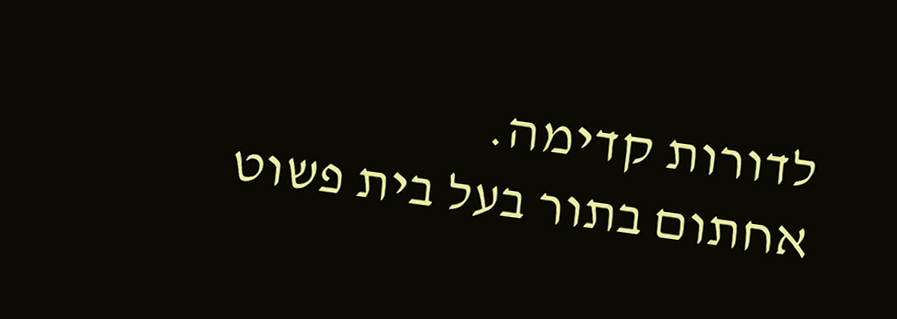לדורות קדימה.
אחתום בתור בעל בית פשוט